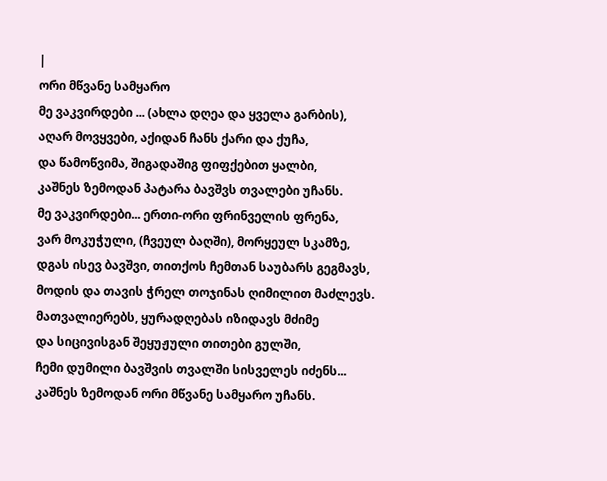|
ორი მწვანე სამყარო
მე ვაკვირდები ... (ახლა დღეა და ყველა გარბის),
აღარ მოვყვები, აქიდან ჩანს ქარი და ქუჩა,
და წამოწვიმა, შიგადაშიგ ფიფქებით ყალბი,
კაშნეს ზემოდან პატარა ბავშვს თვალები უჩანს.
მე ვაკვირდები... ერთი-ორი ფრინველის ფრენა,
ვარ მოკუჭული, (ჩვეულ ბაღში), მორყეულ სკამზე,
დგას ისევ ბავშვი, თითქოს ჩემთან საუბარს გეგმავს,
მოდის და თავის ჭრელ თოჯინას ღიმილით მაძლევს.
მათვალიერებს, ყურადღებას იზიდავს მძიმე
და სიცივისგან შეყუჟული თითები გულში,
ჩემი დუმილი ბავშვის თვალში სისველეს იძენს...
კაშნეს ზემოდან ორი მწვანე სამყარო უჩანს.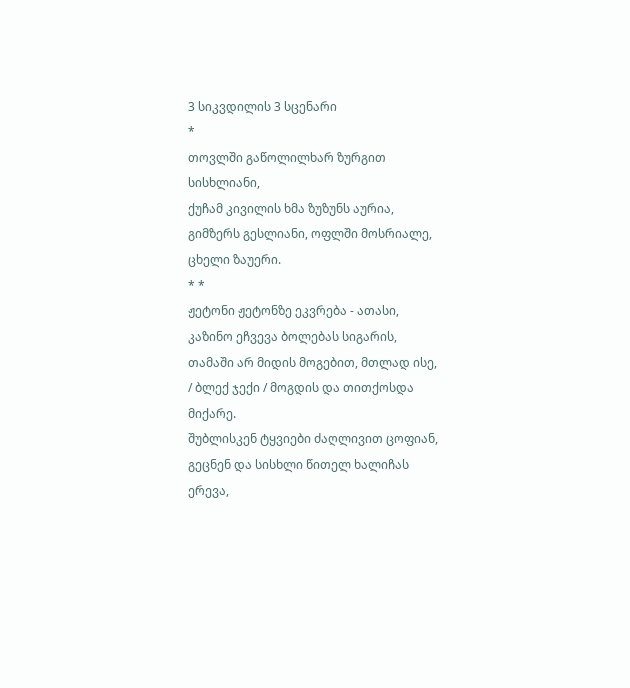3 სიკვდილის 3 სცენარი
*
თოვლში გაწოლილხარ ზურგით სისხლიანი,
ქუჩამ კივილის ხმა ზუზუნს აურია,
გიმზერს გესლიანი, ოფლში მოსრიალე,
ცხელი ზაუერი.
* *
ჟეტონი ჟეტონზე ეკვრება - ათასი,
კაზინო ეჩვევა ბოლებას სიგარის,
თამაში არ მიდის მოგებით, მთლად ისე,
/ ბლექ ჯექი / მოგდის და თითქოსდა მიქარე.
შუბლისკენ ტყვიები ძაღლივით ცოფიან,
გეცნენ და სისხლი წითელ ხალიჩას
ერევა,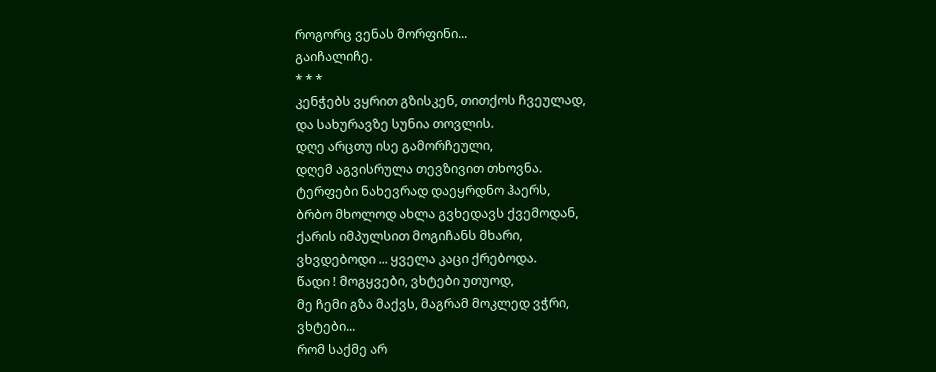როგორც ვენას მორფინი...
გაიჩალიჩე.
* * *
კენჭებს ვყრით გზისკენ, თითქოს ჩვეულად,
და სახურავზე სუნია თოვლის.
დღე არცთუ ისე გამორჩეული,
დღემ აგვისრულა თევზივით თხოვნა.
ტერფები ნახევრად დაეყრდნო ჰაერს,
ბრბო მხოლოდ ახლა გვხედავს ქვემოდან,
ქარის იმპულსით მოგიჩანს მხარი,
ვხვდებოდი ... ყველა კაცი ქრებოდა.
წადი ! მოგყვები, ვხტები უთუოდ,
მე ჩემი გზა მაქვს, მაგრამ მოკლედ ვჭრი,
ვხტები...
რომ საქმე არ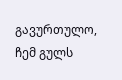გავურთულო,
ჩემ გულს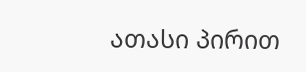ათასი პირით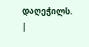დაღეჭილს.
|